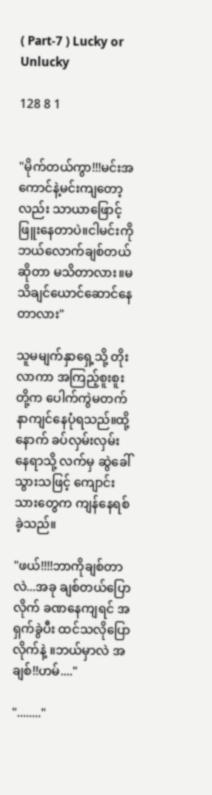( Part-7 ) Lucky or Unlucky

128 8 1


"မိုက်တယ်ကွာ!!!မင်းအကောင်နဲ့မင်းကျတော့လည်း သာယာဖြောင့်ဖြူးနေတာပဲ။ငါမင်းကို ဘယ်လောက်ချစ်တယ်ဆိုတာ မသိတာလား။မသိချင်ယောင်ဆောင်နေတာလား"

သူမမျက်နှာရှေ့သို့ တိုးလာကာ အကြည့်စူးစူးတို့က ပေါက်ကွဲမတက် နာကျင်နေပုံရသည်။ထို့နောက် ခပ်လှမ်းလှမ်းနေရာသို့ လက်မှ ဆွဲခေါ်သွားသဖြင့် ကျောင်းသားတွေက ကျန်နေရစ်ခဲ့သည်။

"ဖယ်!!!!ဘာကိုချစ်တာလဲ...အခု ချစ်တယ်ပြောလိုက် ခဏနေကျရင် အရှက်ခွဲပီး ထင်သလိုပြောလိုက်နဲ့ ။ဘယ်မှာလဲ အချစ်!!ဟမ်...."

"........"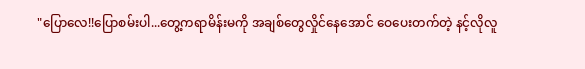"ပြောလေ!!ပြောစမ်းပါ...တွေ့ကရာမိန်းမကို အချစ်တွေလှိုင်နေအောင် ဝေပေးတက်တဲ့ နင့်လိုလူ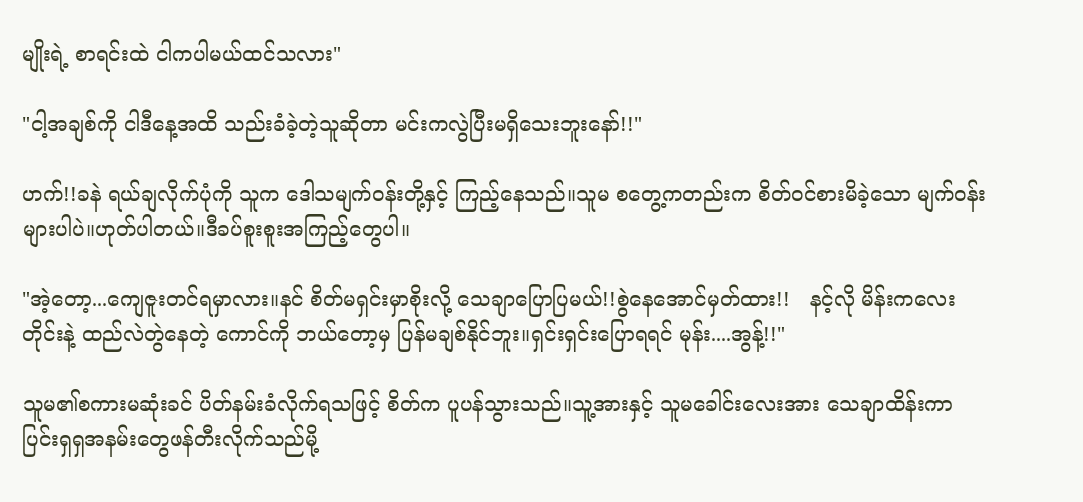မျိုးရဲ့ စာရင်းထဲ ငါကပါမယ်ထင်သလား"

"ငါ့အချစ်ကို ငါဒီနေ့အထိ သည်းခံခဲ့တဲ့သူဆိုတာ မင်းကလွဲပြီးမရှိသေးဘူးနော်!!"

ဟက်!!ခနဲ ရယ်ချလိုက်ပုံကို သူက ဒေါသမျက်ဝန်းတို့နှင့် ကြည့်နေသည်။သူမ စတွေ့ကတည်းက စိတ်ဝင်စားမိခဲ့သော မျက်ဝန်းများပါပဲ။ဟုတ်ပါတယ်။ဒီခပ်စူးစူးအကြည့်တွေပါ။

"အဲ့တော့...ကျေဇူးတင်ရမှာလား။နင် စိတ်မရှင်းမှာစိုးလို့ သေချာပြောပြမယ်!!စွဲနေအောင်မှတ်ထား!!   နင့်လို မိန်းကလေးတိုင်းနဲ့ ထည်လဲတွဲနေတဲ့ ကောင်ကို ဘယ်တော့မှ ပြန်မချစ်နိုင်ဘူး။ရှင်းရှင်းပြောရရင် မုန်း....အွန့်!!"

သူမ၏စကားမဆုံးခင် ပိတ်နမ်းခံလိုက်ရသဖြင့် စိတ်က ပူပန်သွားသည်။သူ့အားနှင့် သူမခေါင်းလေးအား သေချာထိန်းကာ ပြင်းရှရှအနမ်းတွေဖန်တီးလိုက်သည်မို့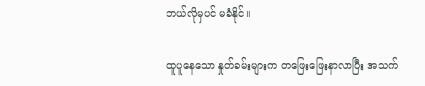ဘယ်လိုမှပင် မခံနိုင်။

ထူပူနေသော နှုတ်ခမ်းများက တဖြေးဖြေးနာလာပြီး အသက်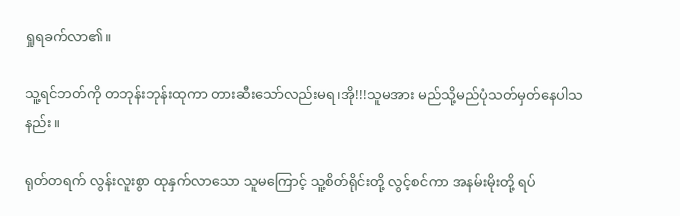ရှုရခက်လာ၏။

သူ့ရင်ဘတ်ကို တဘုန်းဘုန်းထုကာ တားဆီးသော်လည်းမရ၊အို!!!သူမအား မည်သို့မည်ပုံသတ်မှတ်နေပါသနည်း။

ရုတ်တရက် လွန်းလူးစွာ ထုနှက်လာသော သူမကြောင့် သူ့စိတ်ရိုင်းတို့ လွင့်စင်ကာ အနမ်းမိုးတို့ ရပ်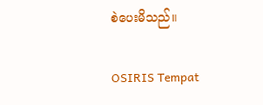စဲပေးမိသည်။

OSIRIS Tempat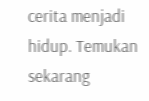cerita menjadi hidup. Temukan sekarang